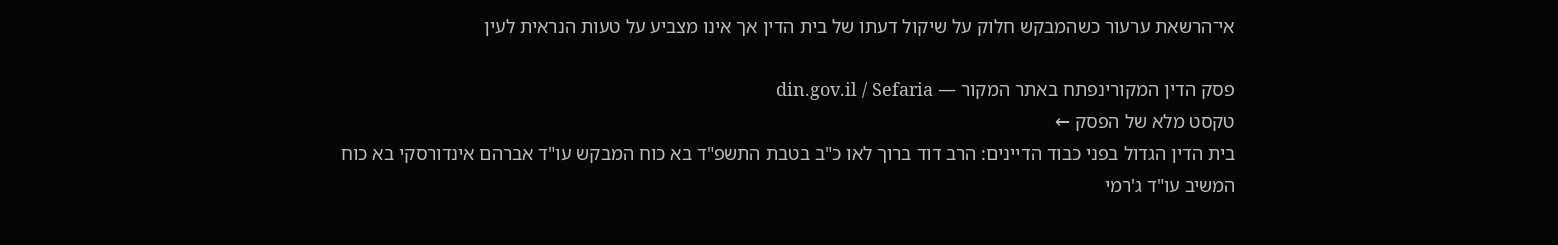אי־הרשאת ערעור כשהמבקש חלוק על שיקול דעתו של בית הדין אך אינו מצביע על טעות הנראית לעין

פסק הדין המקורינפתח באתר המקור — din.gov.il / Sefaria
טקסט מלא של הפסק ←
בית הדין הגדול בפני כבוד הדיינים: הרב דוד ברוך לאו כ"ב בטבת התשפ"ד בא כוח המבקש עו"ד אברהם אינדורסקי בא כוח המשיב עו"ד ג'רמי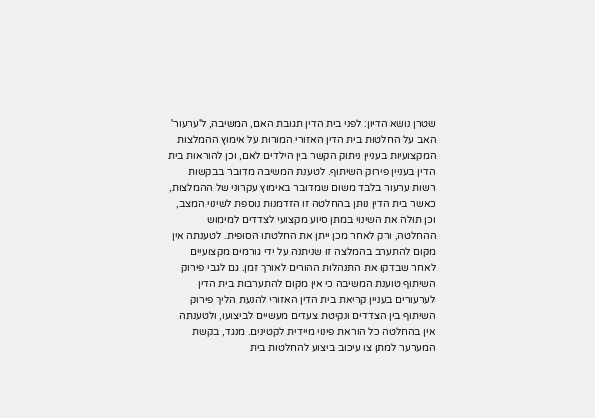שטרן נושא הדיון: לפני בית הדין תגובת האם, המשיבה, ל'ערעור' האב על החלטות בית הדין האזורי המורות על אימוץ ההמלצות המקצועיות בעניין ניתוק הקשר בין הילדים לאם, וכן להוראות בית הדין בעניין פירוק השיתוף. לטענת המשיבה מדובר בבקשות רשות ערעור בלבד משום שמדובר באימוץ עקרוני של ההמלצות, כאשר בית הדין נותן בהחלטה זו הזדמנות נוספת לשינוי המצב, וכן תולה את השינוי במתן סיוע מקצועי לצדדים למימוש ההחלטה, ורק לאחר מכן ייתן את החלטתו הסופית. לטענתה אין מקום להתערב בהמלצה זו שניתנה על ידי גורמים מקצועיים לאחר שבדקו את התנהלות ההורים לאורך זמן. גם לגבי פירוק השיתוף טוענת המשיבה כי אין מקום להתערבות בית הדין לערעורים בעניין קריאת בית הדין האזורי להנעת הליך פירוק השיתוף בין הצדדים ונקיטת צעדים מעשיים לביצועו, ולטענתה אין בהחלטה כל הוראת פינוי מיידית לקטינים. מנגד, בקשת המערער למתן צו עיכוב ביצוע להחלטות בית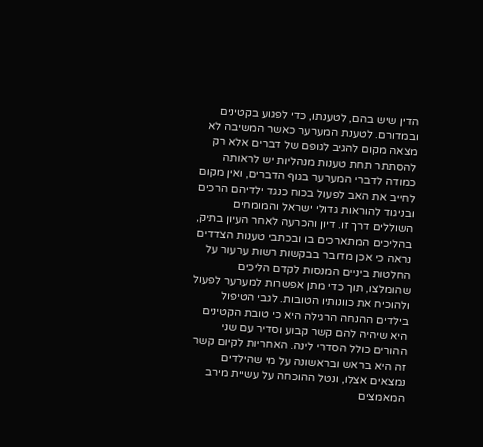הדין שיש בהם, לטענתו, כדי לפגוע בקטינים ובמדורם. לטענת המערער כאשר המשיבה לא מצאה מקום להגיב לגופם של דברים אלא רק להסתתר תחת טענות מנהליות יש לראותה כמודה לדברי המערער בגוף הדברים, ואין מקום לחייב את האב לפעול בכוח כנגד ילדיהם הרכים ובניגוד להוראות גדולי ישראל והמומחים השוללים דרך זו. דיון והכרעה לאחר העיון בתיק, בהליכים המתארכים בו ובכתבי טענות הצדדים נראה כי אכן מדובר בבקשות רשות ערעור על החלטות ביניים המנסות לקדם הליכים שהומלצו, תוך כדי מתן אפשרות למערער לפעול ולהוכיח את כוונותיו הטובות. לגבי הטיפול בילדים ההנחה הרגילה היא כי טובת הקטינים היא שיהיה להם קשר קבוע וסדיר עם שני ההורים כולל הסדרי לינה. האחריות לקיום קשר זה היא בראש ובראשונה על מי שהילדים נמצאים אצלו, ונטל ההוכחה על עשיית מירב המאמצים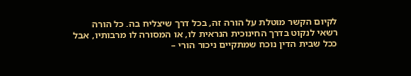לקיום הקשר מוטלת על הורה זה, בכל דרך שיצליח בה. כל הורה רשאי לנקוט בדרך החינוכית הנראית לו, או המסורה לו מרבותיו, אבל ככל שבית הדין נוכח שמתקיים ניכור הורי –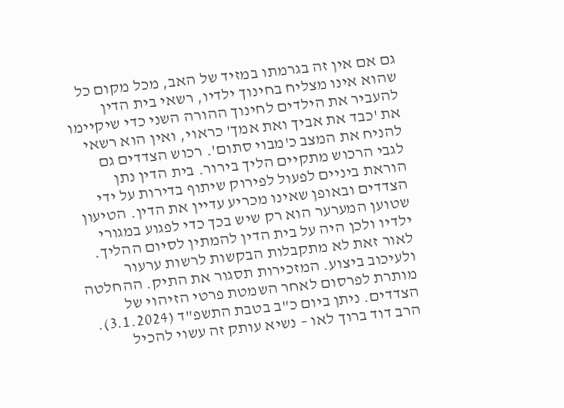גם אם אין זה בגרמתו במזיד של האב, מכל מקום כל שהוא אינו מצליח בחינוך ילדיו, רשאי בית הדין להעביר את הילדים לחינוך ההורה השני כדי שיקיימו את 'כבד את אביך ואת אמך' כראוי, ואין הוא רשאי להניח את המצב כ'מבוי סתום'. רכוש הצדדים גם לגבי הרכוש מתקיים הליך בירור. בית הדין נתן הוראת ביניים לפעול לפירוק שיתוף בדירות על ידי הצדדים ובאופן שאינו מכריע עדיין את הדין. הטיעון שטוען המערער הוא רק שיש בכך כדי לפגוע במגורי ילדיו ולכן היה על בית הדין להמתין לסיום ההליך. לאור זאת לא מתקבלות הבקשות לרשות ערעור ולעיכוב ביצוע. המזכירות תסגור את התיק. ההחלטה מותרת לפרסום לאחר השמטת פרטי הזיהוי של הצדדים. ניתן ביום כ"ב בטבת התשפ"ד (3.1.2024). הרב דוד ברוך לאו – נשיא עותק זה עשוי להכיל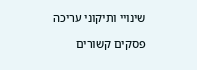שינויי ותיקוני עריכה

פסקים קשורים